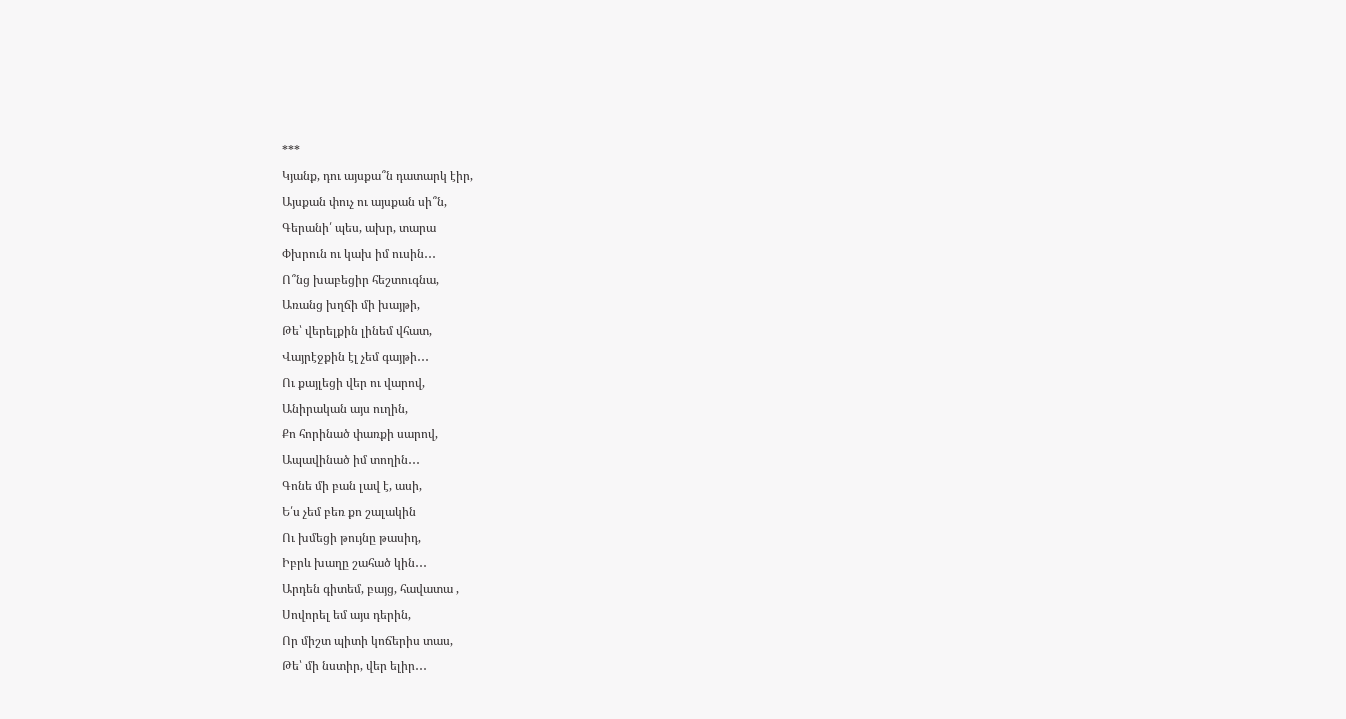***
Կյանք, դու այսքա՞ն դատարկ էիր,
Այսքան փուչ ու այսքան սի՞ն,
Գերանի՛ պես, ախր, տարա
Փխրուն ու կախ իմ ուսին․․․
Ո՞նց խաբեցիր հեշտուգնա,
Առանց խղճի մի խայթի,
Թե՝ վերելքին լինեմ վհատ,
Վայրէջքին էլ չեմ գայթի․․․
Ու քայլեցի վեր ու վարով,
Անիրական այս ուղին,
Քո հորինած փառքի սարով,
Ապավինած իմ տողին․․․
Գոնե մի բան լավ է, ասի,
Ե՛ս չեմ բեռ քո շալակին
Ու խմեցի թույնը թասիդ,
Իբրև խաղը շահած կին․․․
Արդեն գիտեմ, բայց, հավատա ,
Սովորել եմ այս դերին,
Որ միշտ պիտի կոճերիս տաս,
Թե՝ մի նստիր, վեր ելիր․․․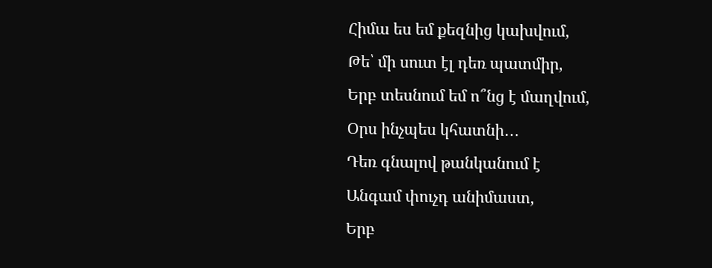Հիմա ես եմ քեզնից կախվում,
Թե՝ մի սուտ էլ դեռ պատմիր,
Երբ տեսնում եմ ո՞նց է մաղվում,
Օրս ինչպես կհատնի․․․
Դեռ գնալով թանկանում է
Անգամ փուչդ անիմաստ,
Երբ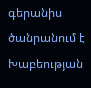գերանիս ծանրանում է
Խաբեության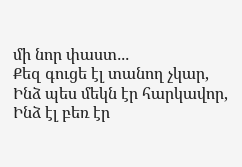մի նոր փաստ․․․
Քեզ գուցե էլ տանող չկար,
Ինձ պես մեկն էր հարկավոր,
Ինձ էլ բեռ էր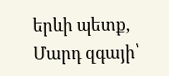երևի պետք,
Մարդ զգայի՝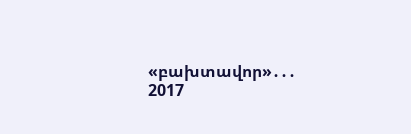«բախտավոր»․․․
2017